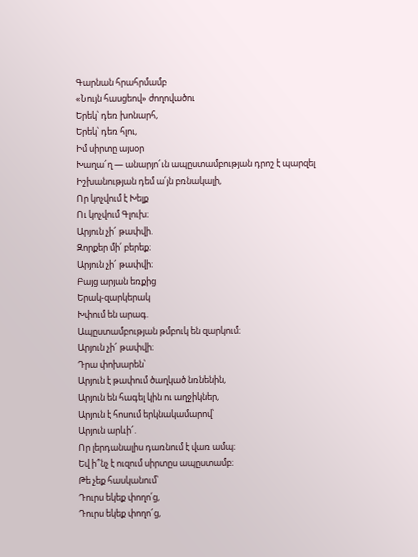Գարնան հրահրմամբ
«Նույն հասցեով» ժողովածու
Երեկ՝ դեռ խոնարհ,
Երեկ՝ դեռ հլու,
Իմ սիրտը այսօր
Խաղա՜ղ — անարյո՜ւն ապըստամբության դրոշ է պարզել
Իշխանության դեմ ա՛յն բռնակալի,
Որ կոչվում է Խելք
Ու կոչվում Գլուխ։
Արյուն չի՜ թափվի.
Զորքեր մի՛ բերեք։
Արյուն չի՜ թափվի։
Բայց արյան եռքից
Երակ-զարկերակ
Խփում են արագ.
Ապըստամբության թմբուկ են զարկում։
Արյուն չի՜ թափվի։
Դրա փոխարեն՝
Արյուն է թափում ծաղկած նռնենին,
Արյուն են հագել կին ու աղջիկներ,
Արյուն է հոսում երկնակամարով՝
Արյուն արևի՜.
Որ լերդանալիս դառնում է վառ ամպ։
Եվ ի՞նչ է ուզում սիրտըս ապըստամբ։
Թե չեք հասկանում՝
Դուրս եկեք փողո՛ց,
Դուրս եկեք փողո՜ց,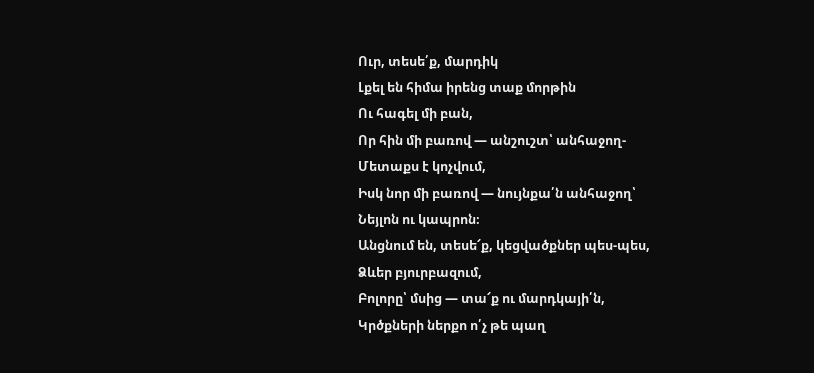Ուր, տեսե՛ք, մարդիկ
Լքել են հիմա իրենց տաք մորթին
Ու հագել մի բան,
Որ հին մի բառով — անշուշտ՝ անհաջող-
Մետաքս է կոչվում,
Իսկ նոր մի բառով — նույնքա՛ն անհաջող՝
Նեյլոն ու կապրոն։
Անցնում են, տեսե՜ք, կեցվածքներ պես-պես,
Ձևեր բյուրբազում,
Բոլորը՝ մսից — տա՜ք ու մարդկայի՛ն,
Կրծքների ներքո ո՛չ թե պաղ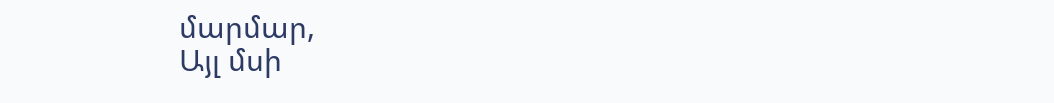մարմար,
Այլ մսի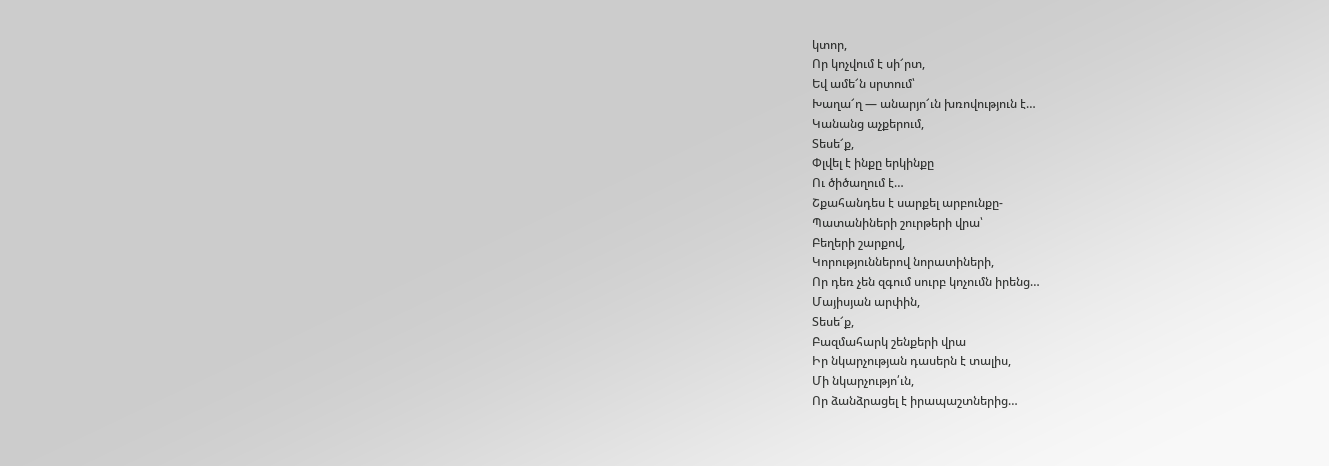կտոր,
Որ կոչվում է սի՜րտ,
Եվ ամե՜ն սրտում՝
Խաղա՜ղ — անարյո՜ւն խռովություն է…
Կանանց աչքերում,
Տեսե՜ք,
Փլվել է ինքը երկինքը
Ու ծիծաղում է…
Շքահանդես է սարքել արբունքը-
Պատանիների շուրթերի վրա՝
Բեղերի շարքով,
Կորություններով նորատիների,
Որ դեռ չեն զգում սուրբ կոչումն իրենց…
Մայիսյան արփին,
Տեսե՜ք,
Բազմահարկ շենքերի վրա
Իր նկարչության դասերն է տալիս,
Մի նկարչությո՛ւն,
Որ ձանձրացել է իրապաշտներից…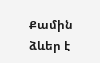Քամին ձևեր է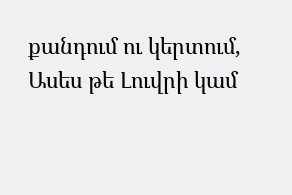քանդում ու կերտում,
Ասես թե Լուվրի կամ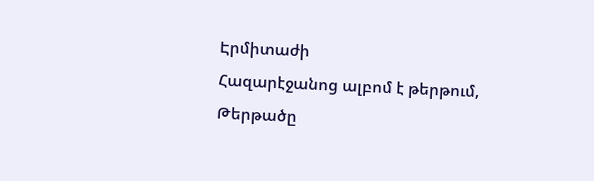Էրմիտաժի
Հազարէջանոց ալբոմ է թերթում,
Թերթածը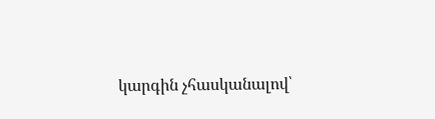կարգին չհասկանալով՝